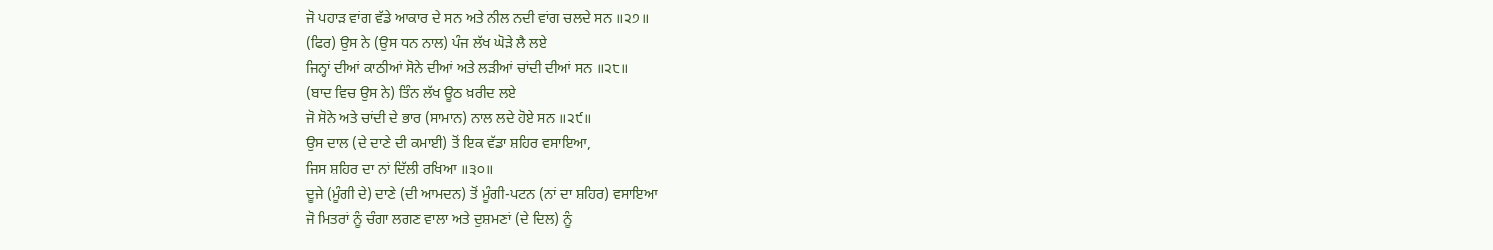ਜੋ ਪਹਾੜ ਵਾਂਗ ਵੱਡੇ ਆਕਾਰ ਦੇ ਸਨ ਅਤੇ ਨੀਲ ਨਦੀ ਵਾਂਗ ਚਲਦੇ ਸਨ ॥੨੭॥
(ਫਿਰ) ਉਸ ਨੇ (ਉਸ ਧਨ ਨਾਲ) ਪੰਜ ਲੱਖ ਘੋੜੇ ਲੈ ਲਏ
ਜਿਨ੍ਹਾਂ ਦੀਆਂ ਕਾਠੀਆਂ ਸੋਨੇ ਦੀਆਂ ਅਤੇ ਲੜੀਆਂ ਚਾਂਦੀ ਦੀਆਂ ਸਨ ॥੨੮॥
(ਬਾਦ ਵਿਚ ਉਸ ਨੇ) ਤਿੰਨ ਲੱਖ ਊਠ ਖ਼ਰੀਦ ਲਏ
ਜੋ ਸੋਨੇ ਅਤੇ ਚਾਂਦੀ ਦੇ ਭਾਰ (ਸਾਮਾਨ) ਨਾਲ ਲਦੇ ਹੋਏ ਸਨ ॥੨੯॥
ਉਸ ਦਾਲ (ਦੇ ਦਾਣੇ ਦੀ ਕਮਾਈ) ਤੋਂ ਇਕ ਵੱਡਾ ਸ਼ਹਿਰ ਵਸਾਇਆ,
ਜਿਸ ਸ਼ਹਿਰ ਦਾ ਨਾਂ ਦਿੱਲੀ ਰਖਿਆ ॥੩੦॥
ਦੂਜੇ (ਮੂੰਗੀ ਦੇ) ਦਾਣੇ (ਦੀ ਆਮਦਨ) ਤੋਂ ਮੂੰਗੀ-ਪਟਨ (ਨਾਂ ਦਾ ਸ਼ਹਿਰ) ਵਸਾਇਆ
ਜੋ ਮਿਤਰਾਂ ਨੂੰ ਚੰਗਾ ਲਗਣ ਵਾਲਾ ਅਤੇ ਦੁਸ਼ਮਣਾਂ (ਦੇ ਦਿਲ) ਨੂੰ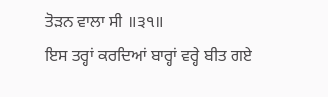ਤੋੜਨ ਵਾਲਾ ਸੀ ॥੩੧॥
ਇਸ ਤਰ੍ਹਾਂ ਕਰਦਿਆਂ ਬਾਰ੍ਹਾਂ ਵਰ੍ਹੇ ਬੀਤ ਗਏ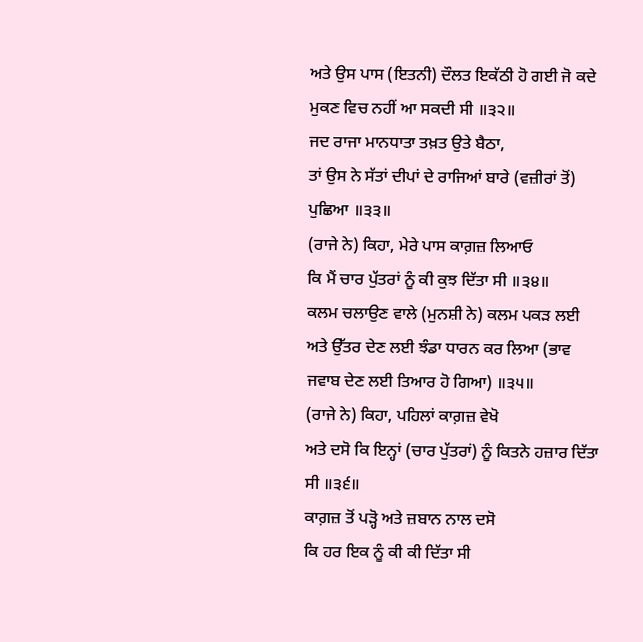ਅਤੇ ਉਸ ਪਾਸ (ਇਤਨੀ) ਦੌਲਤ ਇਕੱਠੀ ਹੋ ਗਈ ਜੋ ਕਦੇ ਮੁਕਣ ਵਿਚ ਨਹੀਂ ਆ ਸਕਦੀ ਸੀ ॥੩੨॥
ਜਦ ਰਾਜਾ ਮਾਨਧਾਤਾ ਤਖ਼ਤ ਉਤੇ ਬੈਠਾ,
ਤਾਂ ਉਸ ਨੇ ਸੱਤਾਂ ਦੀਪਾਂ ਦੇ ਰਾਜਿਆਂ ਬਾਰੇ (ਵਜ਼ੀਰਾਂ ਤੋਂ) ਪੁਛਿਆ ॥੩੩॥
(ਰਾਜੇ ਨੇ) ਕਿਹਾ, ਮੇਰੇ ਪਾਸ ਕਾਗ਼ਜ਼ ਲਿਆਓ
ਕਿ ਮੈਂ ਚਾਰ ਪੁੱਤਰਾਂ ਨੂੰ ਕੀ ਕੁਝ ਦਿੱਤਾ ਸੀ ॥੩੪॥
ਕਲਮ ਚਲਾਉਣ ਵਾਲੇ (ਮੁਨਸ਼ੀ ਨੇ) ਕਲਮ ਪਕੜ ਲਈ
ਅਤੇ ਉੱਤਰ ਦੇਣ ਲਈ ਝੰਡਾ ਧਾਰਨ ਕਰ ਲਿਆ (ਭਾਵ ਜਵਾਬ ਦੇਣ ਲਈ ਤਿਆਰ ਹੋ ਗਿਆ) ॥੩੫॥
(ਰਾਜੇ ਨੇ) ਕਿਹਾ, ਪਹਿਲਾਂ ਕਾਗ਼ਜ਼ ਵੇਖੋ
ਅਤੇ ਦਸੋ ਕਿ ਇਨ੍ਹਾਂ (ਚਾਰ ਪੁੱਤਰਾਂ) ਨੂੰ ਕਿਤਨੇ ਹਜ਼ਾਰ ਦਿੱਤਾ ਸੀ ॥੩੬॥
ਕਾਗ਼ਜ਼ ਤੋਂ ਪੜ੍ਹੋ ਅਤੇ ਜ਼ਬਾਨ ਨਾਲ ਦਸੋ
ਕਿ ਹਰ ਇਕ ਨੂੰ ਕੀ ਕੀ ਦਿੱਤਾ ਸੀ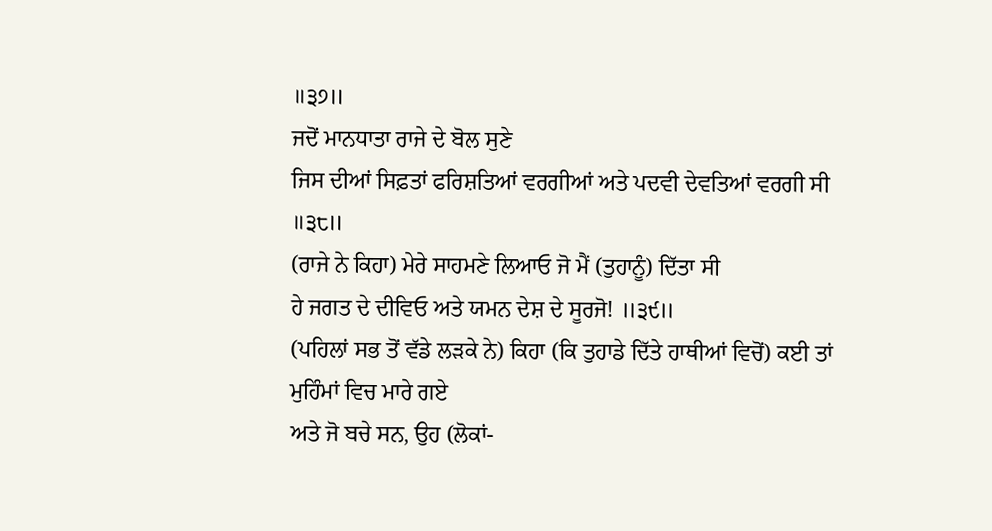॥੩੭॥
ਜਦੋਂ ਮਾਨਧਾਤਾ ਰਾਜੇ ਦੇ ਬੋਲ ਸੁਣੇ
ਜਿਸ ਦੀਆਂ ਸਿਫ਼ਤਾਂ ਫਰਿਸ਼ਤਿਆਂ ਵਰਗੀਆਂ ਅਤੇ ਪਦਵੀ ਦੇਵਤਿਆਂ ਵਰਗੀ ਸੀ ॥੩੮॥
(ਰਾਜੇ ਨੇ ਕਿਹਾ) ਮੇਰੇ ਸਾਹਮਣੇ ਲਿਆਓ ਜੋ ਮੈਂ (ਤੁਹਾਨੂੰ) ਦਿੱਤਾ ਸੀ
ਹੇ ਜਗਤ ਦੇ ਦੀਵਿਓ ਅਤੇ ਯਮਨ ਦੇਸ਼ ਦੇ ਸੂਰਜੋ! ॥੩੯॥
(ਪਹਿਲਾਂ ਸਭ ਤੋਂ ਵੱਡੇ ਲੜਕੇ ਨੇ) ਕਿਹਾ (ਕਿ ਤੁਹਾਡੇ ਦਿੱਤੇ ਹਾਥੀਆਂ ਵਿਚੋਂ) ਕਈ ਤਾਂ ਮੁਹਿੰਮਾਂ ਵਿਚ ਮਾਰੇ ਗਏ
ਅਤੇ ਜੋ ਬਚੇ ਸਨ, ਉਹ (ਲੋਕਾਂ-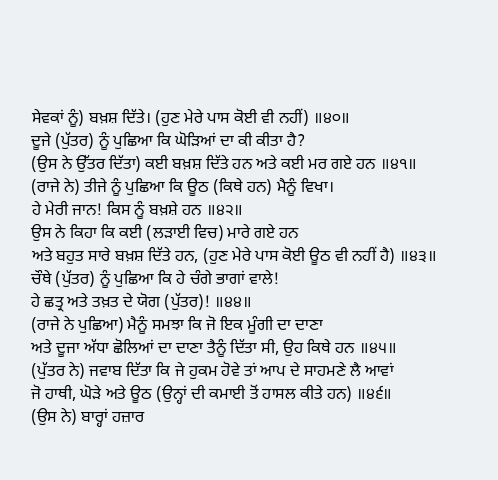ਸੇਵਕਾਂ ਨੂੰ) ਬਖ਼ਸ਼ ਦਿੱਤੇ। (ਹੁਣ ਮੇਰੇ ਪਾਸ ਕੋਈ ਵੀ ਨਹੀਂ) ॥੪੦॥
ਦੂਜੇ (ਪੁੱਤਰ) ਨੂੰ ਪੁਛਿਆ ਕਿ ਘੋੜਿਆਂ ਦਾ ਕੀ ਕੀਤਾ ਹੈ?
(ਉਸ ਨੇ ਉੱਤਰ ਦਿੱਤਾ) ਕਈ ਬਖ਼ਸ਼ ਦਿੱਤੇ ਹਨ ਅਤੇ ਕਈ ਮਰ ਗਏ ਹਨ ॥੪੧॥
(ਰਾਜੇ ਨੇ) ਤੀਜੇ ਨੂੰ ਪੁਛਿਆ ਕਿ ਊਠ (ਕਿਥੇ ਹਨ) ਮੈਨੂੰ ਵਿਖਾ।
ਹੇ ਮੇਰੀ ਜਾਨ! ਕਿਸ ਨੂੰ ਬਖ਼ਸ਼ੇ ਹਨ ॥੪੨॥
ਉਸ ਨੇ ਕਿਹਾ ਕਿ ਕਈ (ਲੜਾਈ ਵਿਚ) ਮਾਰੇ ਗਏ ਹਨ
ਅਤੇ ਬਹੁਤ ਸਾਰੇ ਬਖ਼ਸ਼ ਦਿੱਤੇ ਹਨ, (ਹੁਣ ਮੇਰੇ ਪਾਸ ਕੋਈ ਊਠ ਵੀ ਨਹੀਂ ਹੈ) ॥੪੩॥
ਚੌਥੇ (ਪੁੱਤਰ) ਨੂੰ ਪੁਛਿਆ ਕਿ ਹੇ ਚੰਗੇ ਭਾਗਾਂ ਵਾਲੇ!
ਹੇ ਛਤ੍ਰ ਅਤੇ ਤਖ਼ਤ ਦੇ ਯੋਗ (ਪੁੱਤਰ)! ॥੪੪॥
(ਰਾਜੇ ਨੇ ਪੁਛਿਆ) ਮੈਨੂੰ ਸਮਝਾ ਕਿ ਜੋ ਇਕ ਮੂੰਗੀ ਦਾ ਦਾਣਾ
ਅਤੇ ਦੂਜਾ ਅੱਧਾ ਛੋਲਿਆਂ ਦਾ ਦਾਣਾ ਤੈਨੂੰ ਦਿੱਤਾ ਸੀ, ਉਹ ਕਿਥੇ ਹਨ ॥੪੫॥
(ਪੁੱਤਰ ਨੇ) ਜਵਾਬ ਦਿੱਤਾ ਕਿ ਜੇ ਹੁਕਮ ਹੋਵੇ ਤਾਂ ਆਪ ਦੇ ਸਾਹਮਣੇ ਲੈ ਆਵਾਂ
ਜੋ ਹਾਥੀ, ਘੋੜੇ ਅਤੇ ਊਠ (ਉਨ੍ਹਾਂ ਦੀ ਕਮਾਈ ਤੋਂ ਹਾਸਲ ਕੀਤੇ ਹਨ) ॥੪੬॥
(ਉਸ ਨੇ) ਬਾਰ੍ਹਾਂ ਹਜ਼ਾਰ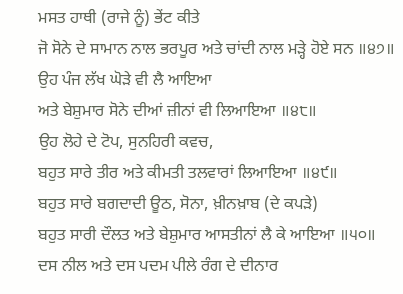ਮਸਤ ਹਾਥੀ (ਰਾਜੇ ਨੂੰ) ਭੇਂਟ ਕੀਤੇ
ਜੋ ਸੋਨੇ ਦੇ ਸਾਮਾਨ ਨਾਲ ਭਰਪੂਰ ਅਤੇ ਚਾਂਦੀ ਨਾਲ ਮੜ੍ਹੇ ਹੋਏ ਸਨ ॥੪੭॥
ਉਹ ਪੰਜ ਲੱਖ ਘੋੜੇ ਵੀ ਲੈ ਆਇਆ
ਅਤੇ ਬੇਸ਼ੁਮਾਰ ਸੋਨੇ ਦੀਆਂ ਜ਼ੀਨਾਂ ਵੀ ਲਿਆਇਆ ॥੪੮॥
ਉਹ ਲੋਹੇ ਦੇ ਟੋਪ, ਸੁਨਹਿਰੀ ਕਵਚ,
ਬਹੁਤ ਸਾਰੇ ਤੀਰ ਅਤੇ ਕੀਮਤੀ ਤਲਵਾਰਾਂ ਲਿਆਇਆ ॥੪੯॥
ਬਹੁਤ ਸਾਰੇ ਬਗਦਾਦੀ ਊਠ, ਸੋਨਾ, ਖ਼ੀਨਖ਼ਾਬ (ਦੇ ਕਪੜੇ)
ਬਹੁਤ ਸਾਰੀ ਦੌਲਤ ਅਤੇ ਬੇਸ਼ੁਮਾਰ ਆਸਤੀਨਾਂ ਲੈ ਕੇ ਆਇਆ ॥੫੦॥
ਦਸ ਨੀਲ ਅਤੇ ਦਸ ਪਦਮ ਪੀਲੇ ਰੰਗ ਦੇ ਦੀਨਾਰ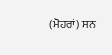(ਮੋਹਰਾਂ) ਸਨ